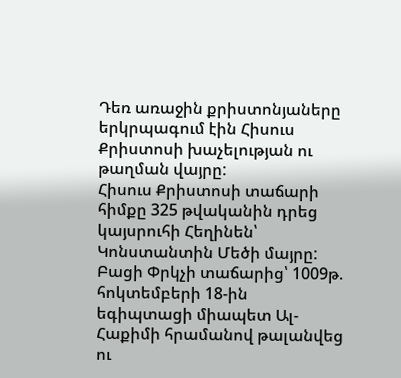Դեռ առաջին քրիստոնյաները երկրպագում էին Հիսուս Քրիստոսի խաչելության ու թաղման վայրը:
Հիսուս Քրիստոսի տաճարի հիմքը 325 թվականին դրեց կայսրուհի Հեղինեն՝ Կոնստանտին Մեծի մայրը: Բացի Փրկչի տաճարից՝ 1009թ. հոկտեմբերի 18-ին եգիպտացի միապետ Ալ-Հաքիմի հրամանով թալանվեց ու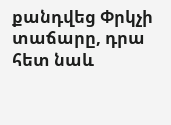քանդվեց Փրկչի տաճարը, դրա հետ նաև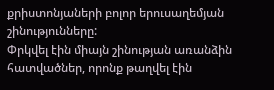քրիստոնյաների բոլոր երուսաղեմյան շինությունները:
Փրկվել էին միայն շինության առանձին հատվածներ, որոնք թաղվել էին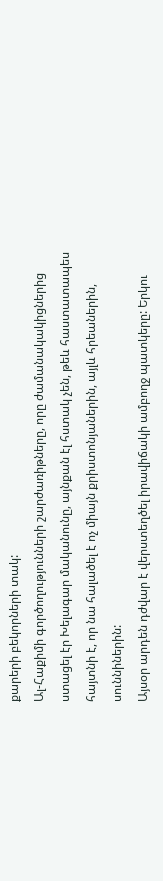քարերի բեկորների տակ:
Ալ-Հաքիմի գործողությունների շարժառիթները, որը ժամանակակիցներից ստացել էր Խելագար մականունը, այնքան էլ հստակ չեն, թեև հաստատապես հայտնի է, որ նա հալածել է ոչ միայն քրիստոնյաներին, այլև հրեաներին, սուննիներին:
Այսօր արդեն դժվար է վերստեղծել իրավիճակի ամբողջ պատկերը: Երկու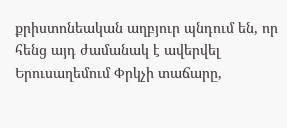քրիստոնեական աղբյուր պնդում են, որ հենց այդ ժամանակ է ավերվել Երուսաղեմում Փրկչի տաճարը,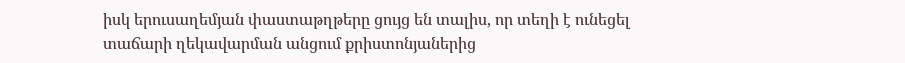իսկ երուսաղեմյան փաստաթղթերը ցույց են տալիս, որ տեղի է ունեցել տաճարի ղեկավարման անցում քրիստոնյաներից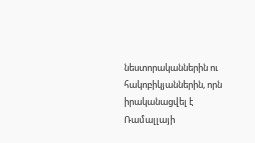նեստորականներին ու հակոբիկյաններին, որն իրականացվել է Ռամալլայի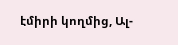էմիրի կողմից, Ալ-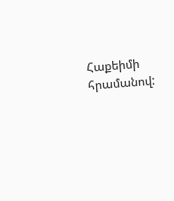Հաքեիմի հրամանով: